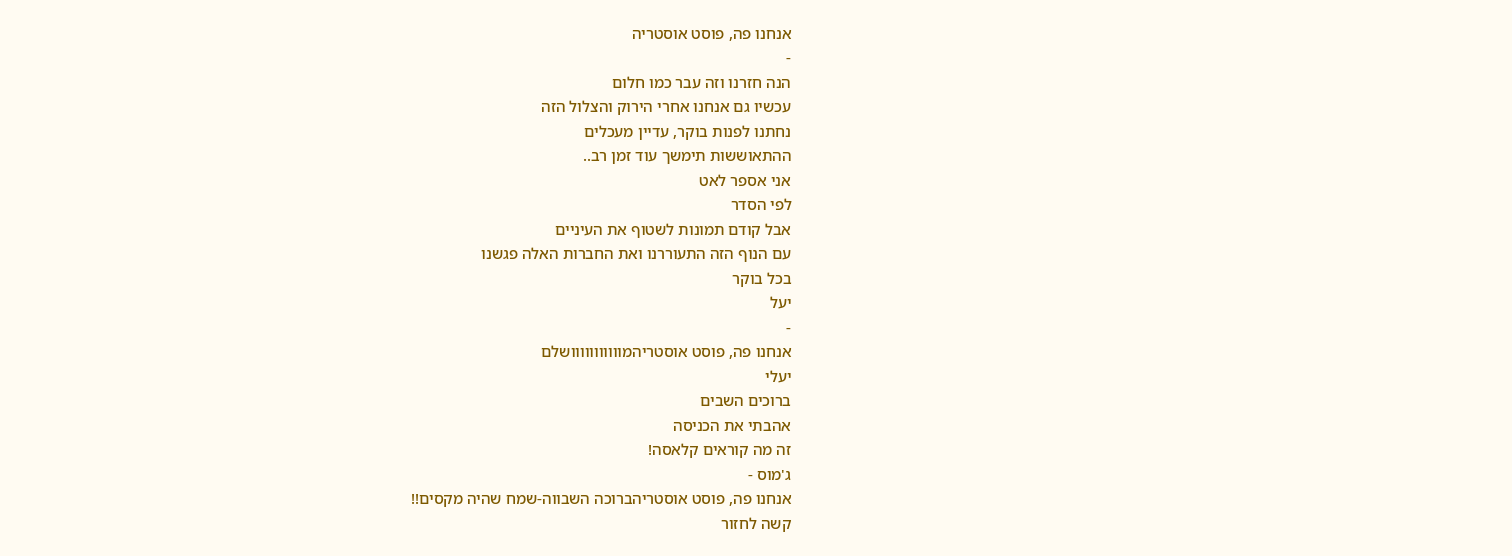אנחנו פה, פוסט אוסטריה
-
הנה חזרנו וזה עבר כמו חלום
עכשיו גם אנחנו אחרי הירוק והצלול הזה
נחתנו לפנות בוקר, עדיין מעכלים
ההתאוששות תימשך עוד זמן רב..
אני אספר לאט
לפי הסדר
אבל קודם תמונות לשטוף את העיניים
עם הנוף הזה התעוררנו ואת החברות האלה פגשנו
בכל בוקר
יעל
-
אנחנו פה, פוסט אוסטריהמווווווווווושלם
יעלי
ברוכים השבים
אהבתי את הכניסה
זה מה קוראים קלאסה!
ג'מוס -
אנחנו פה, פוסט אוסטריהברוכה השבווה-שמח שהיה מקסים!!
קשה לחזור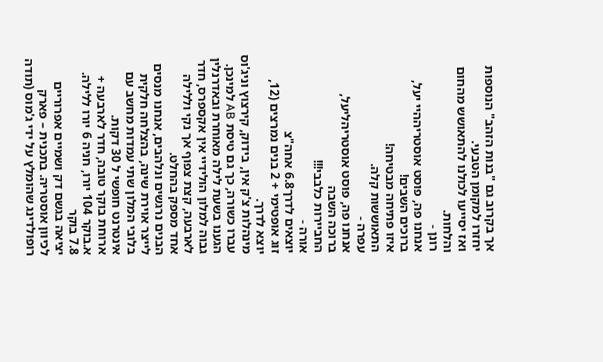אך בקרוב גם "בנות הזהב" הנוספות יחזרו למקומן הטבעי.
ואז יסייעו לכולנו להתאושש מהחום והלחות.
רונן -
אנחנו פה, פוסט אוסטריההיי יעל,
ברוכים השבים!
איזו פתיחה מבטיחה!
התאוששות קלה.
עפרה -
אנחנו פה, פוסט אוסטריהליעל,
ברוכה השבה
החביירות כלבבי!!!
אורה -
יוצאים לדרך6.8 אחה"צ
זוג אופטימי + 2 בנים נמרצים (12,
יוצא לדרך.
מינהלות צ'ק אין, בידוק, קירצוץ וניג'וס עברו כשורה, כך גם טיסת AB למינכן. הגענו בשעת לילה מאוחרת ובאדרנלין גבוה למלון הולידיי אין אקספרס, חדר לארבעה, קצת צפוף אך נקי וללילה אחד מספק בהחלט.
הבנים נרגשים ונלהבים, אנחנו מנסים לייצר אוירת שינה, בהצלחה חלקית
בלובי המלון שתי עמדות מחשב עם אינטרנט חופשי ל 30 דקות.
ארוחת בוקר טובה, חדר לארבעה + א.בוקר 104 יורו, חניה 6 יורו ללילה.
7.8 בוקר
יציאה בגשם דק ושמיים אפרוריים לכיוון אוסטריה. בתכנית – פארק רופולדינג שהומלץ על ידי ג'מוס (תודה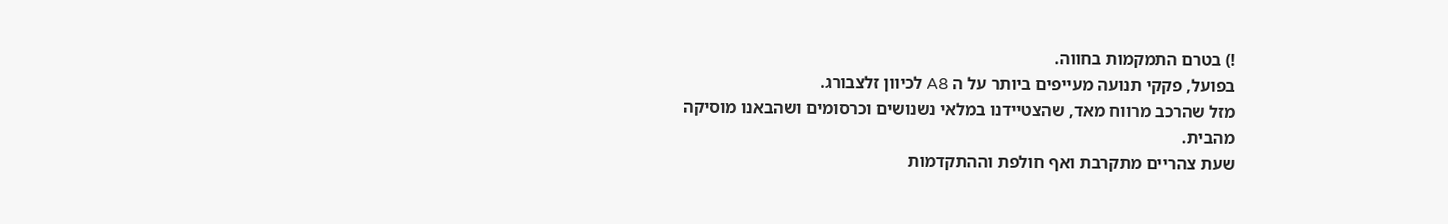!) בטרם התמקמות בחווה.
בפועל, פקקי תנועה מעייפים ביותר על ה A8 לכיוון זלצבורג.
מזל שהרכב מרווח מאד, שהצטיידנו במלאי נשנושים וכרסומים ושהבאנו מוסיקה מהבית.
שעת צהריים מתקרבת ואף חולפת וההתקדמות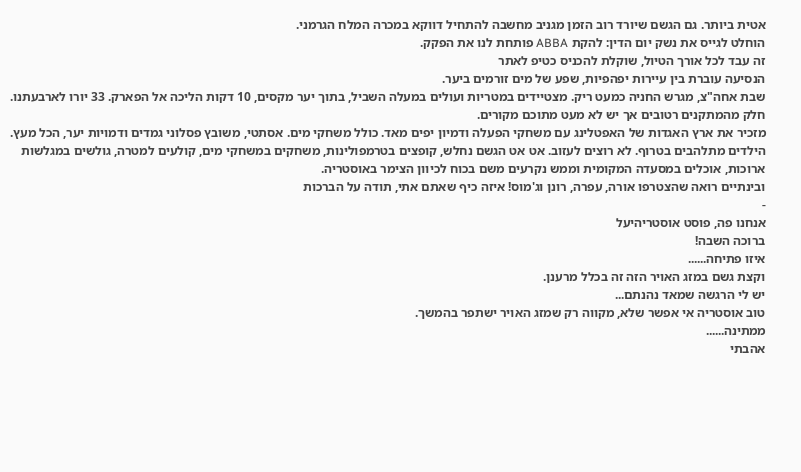אטית ביותר. גם הגשם שיורד רוב הזמן מגניב מחשבה להתחיל דווקא במכרה המלח הגרמני.
הוחלט לגייס את נשק יום הדין: להקת ABBA פותחת לנו את הפקק.
זה עבד לכל אורך הטיול, שוקלת להכניס כטיפ לאתר
הנסיעה עוברת בין עיירות יפהפיות, שפע של מים זורמים ביער.
שבת אחה"צ, מגרש החניה כמעט ריק. מצטיידים במטריות ועולים במעלה השביל, בתוך יער מקסים, 10 דקות הליכה אל הפארק. 33 יורו לארבעתנו. חלק מהמתקנים רטובים אך יש לא מעט מתוכם מקורים.
מזכיר את ארץ האגדות של האפטלינג עם משחקי הפעלה ודמיון יפים מאד. כולל משחקי מים. אסתטי, משובץ פסלוני גמדים ודמויות יער, הכל מעץ. הילדים מתלהבים בטרוף. לא רוצים לעזוב. אט אט הגשם נחלש, קופצים בטרמפולינות, משחקים במשחקי מים, קולעים למטרה, גולשים במגלשות ארוכות, אוכלים במסעדה המקומית וממש נקרעים משם בכוח לכיוון הצימר באוסטריה.
ובינתיים רואה שהצטרפו אורה, עפרה, רונן וג'מוס! איזה כיף שאתם אתי, תודה על הברכות
-
אנחנו פה, פוסט אוסטריהיעל
ברוכה השבה!
איזו פתיחה......
וקצת גשם במזג האויר הזה זה בכלל מרענן.
יש לי הרגשה שמאד נהנתם...
טוב אוסטריה אי אפשר שלא, מקווה רק שמזג האויר ישתפר בהמשך.
ממתינה......
אהבתי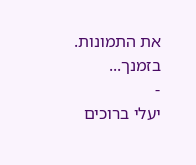את התמונות.
בזמנך...
-
יעלי ברוכים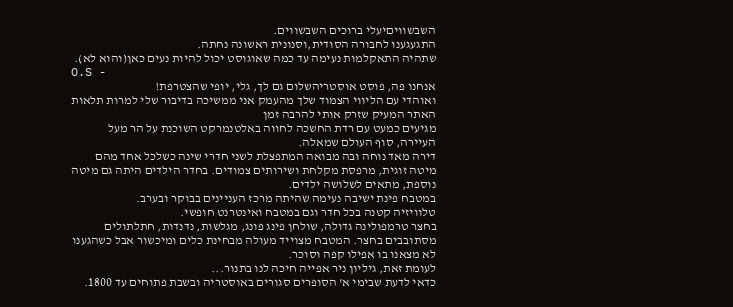השבשוויםיעלי ברוכים השבשווים.
התגעגענו לחבורה הסודית,וסנונית ראשונה נחתה.
שתהיה התאקלמות נעימה עד כמה שאוגוסט יכול להיות נעים כאן(והוא לא).
O.S -
אנחנו פה, פוסט אוסטריהשלום גם לך, גלי, יופי שהצטרפת!
ואוהדי עם הליווי הצמוד שלך מהעמק אני ממשיכה בדיבור שלי למרות תלאות האתר המעיק שזרק אותי להרבה זמן
מגיעים כמעט עם רדת החשכה לחווה באלטנמרקט השוכנת על הר מעל העיירה, סוף העולם שמאלה.
דירה מאד נוחה ובה מבואה המתפצלת לשני חדרי שינה כשלכל אחד מהם מיטה זוגית, מרפסת מקלחת ושירותים צמודים. בחדר הילדים היתה גם מיטה נוספת, מתאים לשלושה ילדים.
במטבח פינת ישיבה נעימה שהיתה מרכז העניינים בבוקר ובערב.
טלוויזיה קטנה בכל חדר וגם במטבח ואינטרנט חופשי.
בחצר טרמפולינה גדולה, שולחן פינג פונג, מגלשות, נדנדות, חתלתולים מסתובבים בחצר. המטבח מצוייד מעולה מבחינת כלים ומיכשור אבל כשהגענו לא מצאנו בו אפילו קפה וסוכר.
לעומת זאת, גיליון ניר אפייה חיכה לנו בתנור...
כדאי לדעת שבימי א' הסופרים סגורים באוסטריה ובשבת פתוחים עד 1800.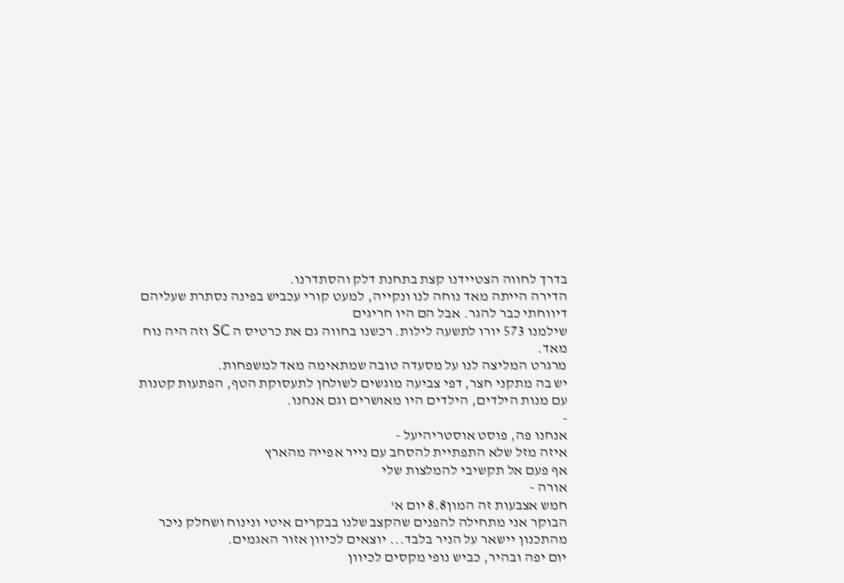בדרך לחווה הצטיידנו קצת בתחנת דלק והסתדרנו.
הדירה הייתה מאד נוחה לנו ונקייה, למעט קורי עכביש בפינה נסתרת שעליהם דיווחתי כבר להגר. אבל הם היו חריגים
שילמנו 573 יורו לתשעה לילות. רכשנו בחווה גם את כרטיס ה SC וזה היה נוח מאד.
מרגרט המליצה לנו על מסעדה טובה שמתאימה מאד למשפחות.
יש בה מתקני חצר, דפי צביעה מוגשים לשולחן לתעסוקת הטף, הפתעות קטנות עם מנות הילדים, הילדים היו מאושרים וגם אנחנו.
-
אנחנו פה, פוסט אוסטריהיעל -
איזה מזל שלא התפתיית להסחב עם נייר אפייה מהארץ
אף פעם אל תקשיבי להמלצות שלי
אורה -
חמש אצבעות זה המון8.8 יום א'
הבוקר אני מתחילה להפנים שהקצב שלנו בבקרים איטי ונינוח ושחלק ניכר מהתכנון יישאר על הניר בלבד... יוצאים לכיוון אזור האגמים.
יום יפה ובהיר, כביש נופי מקסים לכיוון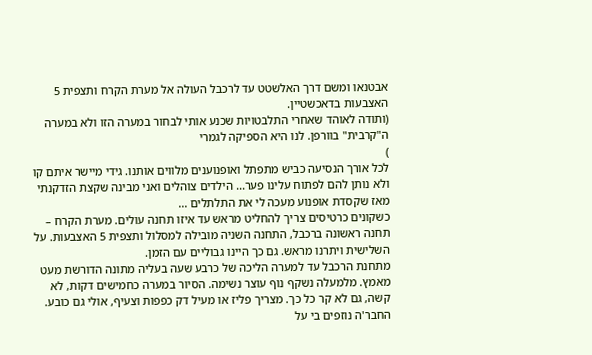אבטנאו ומשם דרך האלשטט עד לרכבל העולה אל מערת הקרח ותצפית 5 האצבעות בדאכשטיין.
(ותודה לאוהד שאחרי התלבטויות שכנע אותי לבחור במערה הזו ולא במערה ה"קרבית" בוורפן. לנו היא הספיקה לגמרי
)
לכל אורך הנסיעה כביש מתפתל ואופנוענים מלווים אותנו. גידי מיישר איתם קו ולא נותן להם לפתוח עלינו פער... הילדים צוהלים ואני מבינה שקצת הזדקנתי מאז שקסדת אופנוע מעכה לי את התלתלים ...
כשקונים כרטיסים צריך להחליט מראש עד איזו תחנה עולים. מערת הקרח – תחנה ראשונה ברכבל, התחנה השניה מובילה למסלול ותצפית 5 האצבעות. על השלישית ויתרנו מראש. גם כך היינו גבוליים עם הזמן.
מתחנת הרכבל עד למערה הליכה של כרבע שעה בעליה מתונה הדורשת מעט מאמץ. מלמעלה נשקף נוף עוצר נשימה. הסיור במערה כחמישים דקות, לא קשה, גם לא קר כל כך. מצריך פליז או מעיל דק כפפות וצעיף, אולי גם כובע. החבר'ה נוזפים בי על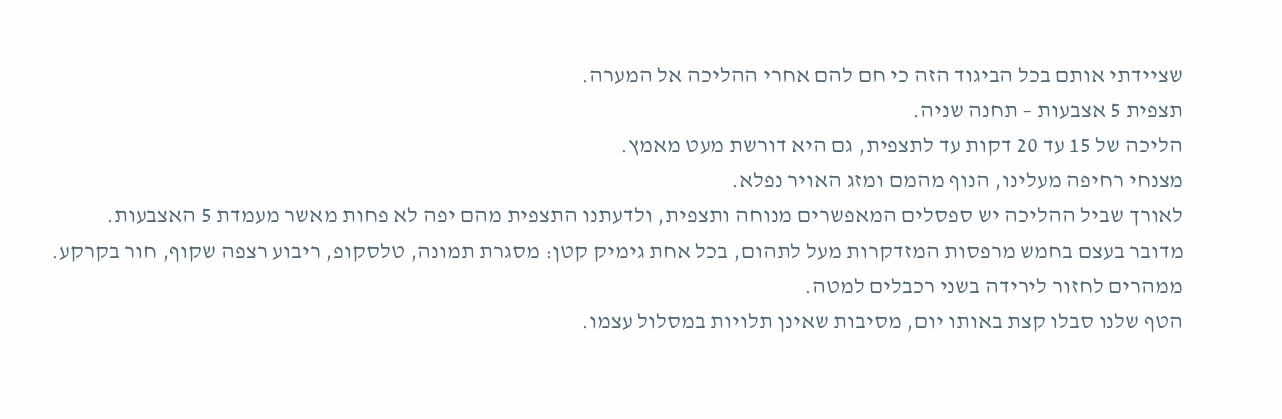שציידתי אותם בכל הביגוד הזה כי חם להם אחרי ההליכה אל המערה.
תצפית 5 אצבעות – תחנה שניה.
הליכה של 15 עד 20 דקות עד לתצפית, גם היא דורשת מעט מאמץ.
מצנחי רחיפה מעלינו, הנוף מהמם ומזג האויר נפלא.
לאורך שביל ההליכה יש ספסלים המאפשרים מנוחה ותצפית, ולדעתנו התצפית מהם יפה לא פחות מאשר מעמדת 5 האצבעות.
מדובר בעצם בחמש מרפסות המזדקרות מעל לתהום, בכל אחת גימיק קטן: מסגרת תמונה, טלסקופ, ריבוע רצפה שקוף, חור בקרקע.
ממהרים לחזור לירידה בשני רכבלים למטה.
הטף שלנו סבלו קצת באותו יום, מסיבות שאינן תלויות במסלול עצמו.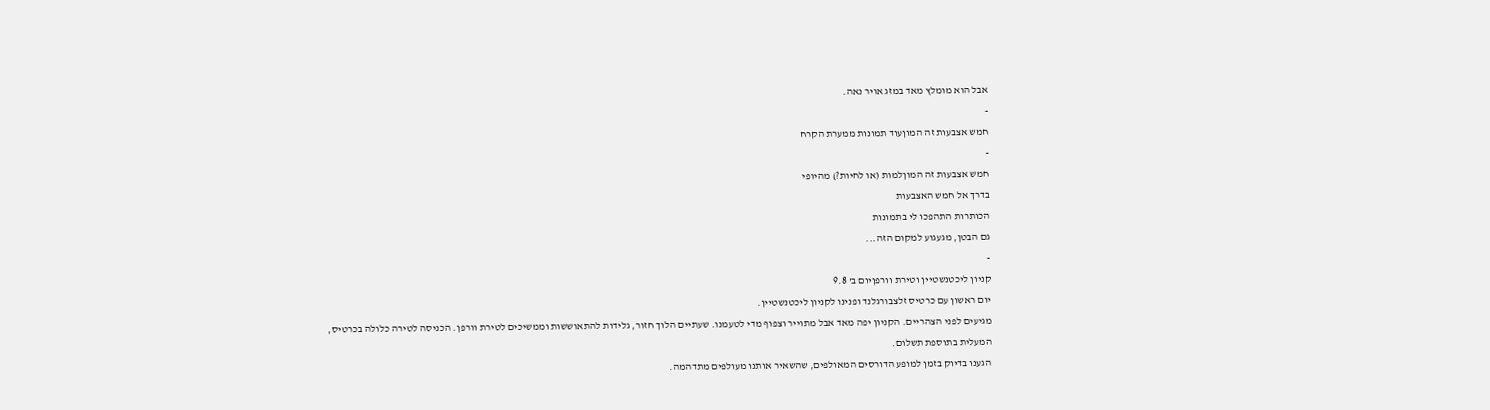אבל הוא מומלץ מאד במזג אויר נאה.
-
חמש אצבעות זה המוןעוד תמונות ממערת הקרח
-
חמש אצבעות זה המוןלמות (או לחיות?) מהיופי
בדרך אל חמש האצבעות
הכותרות התהפכו לי בתמונות
גם הבטן, מגעגוע למקום הזה...
-
קניון ליכטנשטיין וטירת וורפןיום ב' 9.8
יום ראשון עם כרטיס זלצבורגלנד ופנינו לקניון ליכטנשטיין.
מגיעים לפני הצהריים. הקניון יפה מאד אבל מתוייר וצפוף מדי לטעמנו. שעתיים הלוך חזור, גלידות להתאוששות וממשיכים לטירת וורפן. הכניסה לטירה כלולה בכרטיס, המעלית בתוספת תשלום.
הגענו בדיוק בזמן למופע הדורסים המאולפים, שהשאיר אותנו מעולפים מתדהמה.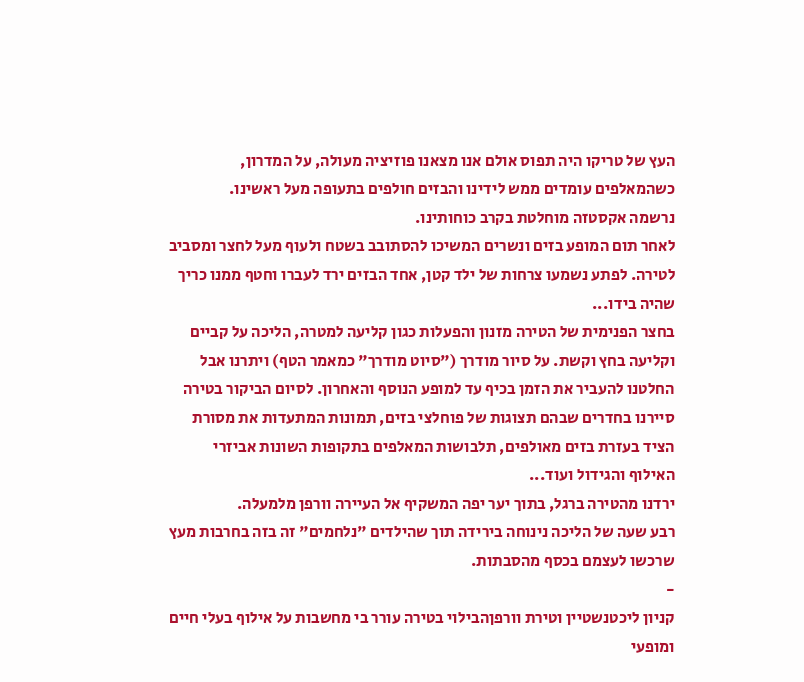העץ של טריקו היה תפוס אולם אנו מצאנו פוזיציה מעולה, על המדרון, כשהמאלפים עומדים ממש לידינו והבזים חולפים בתעופה מעל ראשינו.
נרשמה אקסטזה מוחלטת בקרב כוחותינו.
לאחר תום המופע בזים ונשרים המשיכו להסתובב בשטח ולעוף מעל לחצר ומסביב לטירה. לפתע נשמעו צרחות של ילד קטן, אחד הבזים ירד לעברו וחטף ממנו כריך שהיה בידו...
בחצר הפנימית של הטירה מזנון והפעלות כגון קליעה למטרה, הליכה על קביים וקליעה בחץ וקשת. על סיור מודרך ("סיוט מודרך" כמאמר הטף) ויתרנו אבל החלטנו להעביר את הזמן בכיף עד למופע הנוסף והאחרון. לסיום הביקור בטירה סיירנו בחדרים שבהם תצוגות של פוחלצי בזים, תמונות המתעדות את מסורת הציד בעזרת בזים מאולפים, תלבושות המאלפים בתקופות השונות אביזרי האילוף והגידול ועוד...
ירדנו מהטירה ברגל, בתוך יער יפה המשקיף אל העיירה וורפן מלמעלה.
רבע שעה של הליכה נינוחה בירידה תוך שהילדים "נלחמים" זה בזה בחרבות מעץ שרכשו לעצמם בכסף מהסבתות.
-
קניון ליכטנשטיין וטירת וורפןהבילוי בטירה עורר בי מחשבות על אילוף בעלי חיים ומופעי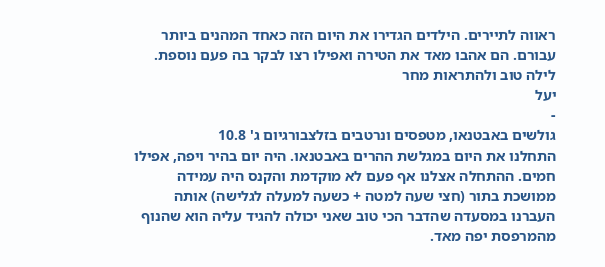ראווה לתיירים. הילדים הגדירו את היום הזה כאחד המהנים ביותר עבורם. הם אהבו מאד את הטירה ואפילו רצו לבקר בה פעם נוספת.
לילה טוב ולהתראות מחר
יעל
-
גולשים באבטנאו, מטפסים ונרטבים בזלצבורגיום ג' 10.8
התחלנו את היום במגלשת ההרים באבטנאו. היה יום בהיר ויפה, אפילו חמים. ההתחלה אצלנו אף פעם לא מוקדמת והקנס היה עמידה ממושכת בתור (חצי שעה למטה + כשעה למעלה לגלישה) אותה העברנו במסעדה שהדבר הכי טוב שאני יכולה להגיד עליה הוא שהנוף מהמרפסת יפה מאד.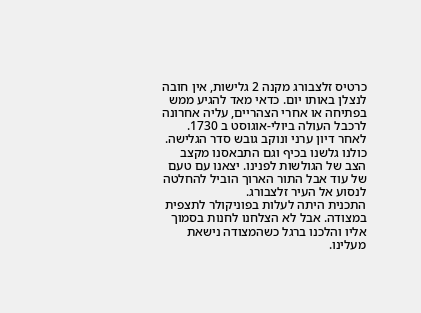כרטיס זלצבורג מקנה 2 גלישות, אין חובה לנצלן באותו יום. כדאי מאד להגיע ממש בפתיחה או אחרי הצהריים, עליה אחרונה לרכבל העולה ביולי-אוגוסט ב 1730.
לאחר דיון ערני ונוקב גובש סדר הגלישה. כולנו גלשנו בכיף וגם התבאסנו מקצב הצב של הגולשות לפנינו. יצאנו עם טעם של עוד אבל התור הארוך הוביל להחלטה לנסוע אל העיר זלצבורג.
התכנית היתה לעלות בפוניקולר לתצפית במצודה. אבל לא הצלחנו לחנות בסמוך אליו והלכנו ברגל כשהמצודה נישאת מעלינו.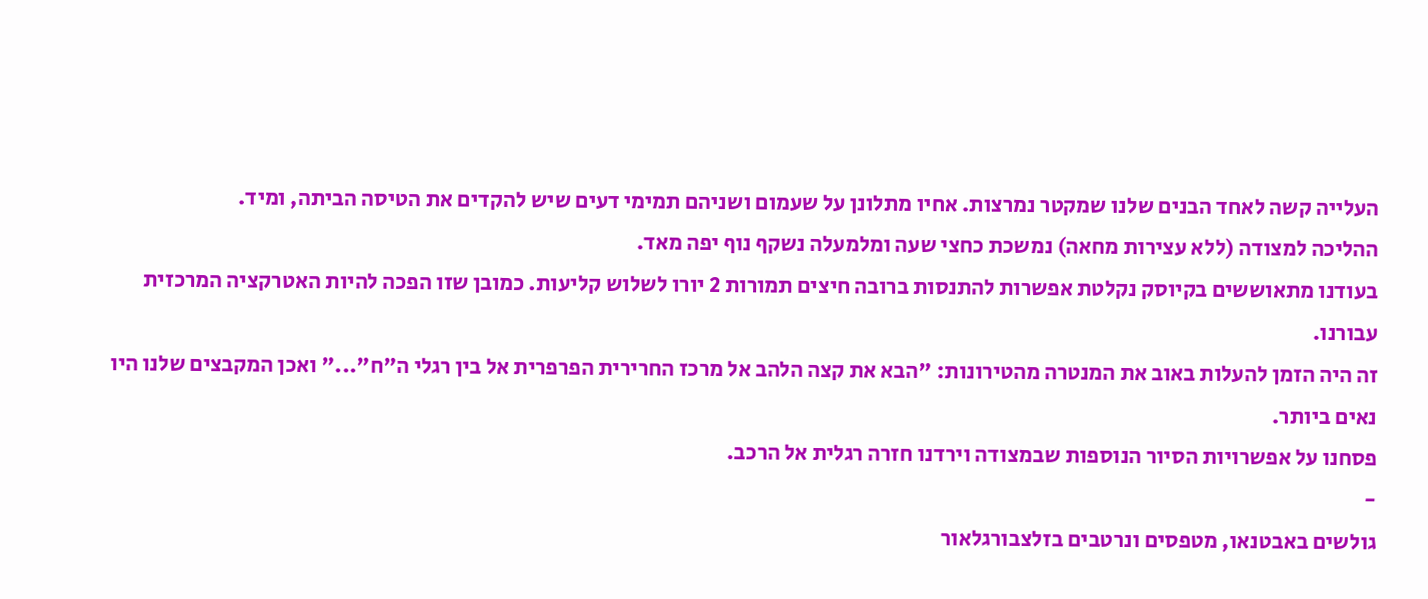העלייה קשה לאחד הבנים שלנו שמקטר נמרצות. אחיו מתלונן על שעמום ושניהם תמימי דעים שיש להקדים את הטיסה הביתה, ומיד.
ההליכה למצודה (ללא עצירות מחאה) נמשכת כחצי שעה ומלמעלה נשקף נוף יפה מאד.
בעודנו מתאוששים בקיוסק נקלטת אפשרות להתנסות ברובה חיצים תמורות 2 יורו לשלוש קליעות. כמובן שזו הפכה להיות האטרקציה המרכזית עבורנו.
זה היה הזמן להעלות באוב את המנטרה מהטירונות: "הבא את קצה הלהב אל מרכז החרירית הפרפרית אל בין רגלי ה"ח"..." ואכן המקבצים שלנו היו נאים ביותר.
פסחנו על אפשרויות הסיור הנוספות שבמצודה וירדנו חזרה רגלית אל הרכב.
-
גולשים באבטנאו, מטפסים ונרטבים בזלצבורגלאור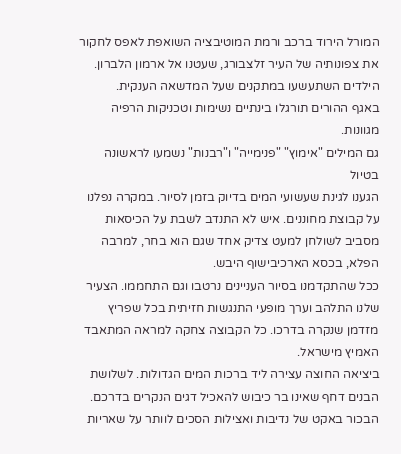המורל הירוד ברכב ורמת המוטיבציה השואפת לאפס לחקור את צפונותיה של העיר זלצבורג, שעטנו אל ארמון הלברון.
הילדים השתעשעו במתקנים שעל המדשאה הענקית.
באגף ההורים תורגלו בינתיים נשימות וטכניקות הרפיה מגוונות.
גם המילים "אימוץ" "פנימייה" ו"רבנות" נשמעו לראשונה בטיול
הגענו לגינת שעשועי המים בדיוק בזמן לסיור. במקרה נפלנו על קבוצת מחוננים. איש לא התנדב לשבת על הכיסאות מסביב לשולחן למעט צדיק אחד שגם הוא בחר, למרבה הפלא, בכסא הארכיבישוף היבש.
ככל שהתקדמנו בסיור העניינים נרטבו וגם התחממו. הצעיר שלנו התלהב וערך מופעי התנגשות חזיתית בכל שפריץ מזדמן שנקרה בדרכו. כל הקבוצה צחקה למראה המתאבד האמיץ מישראל.
ביציאה החוצה עצירה ליד ברכות המים הגדולות. לשלושת הבנים דחף שאינו בר כיבוש להאכיל דגים הנקרים בדרכם. הבכור באקט של נדיבות ואצילות הסכים לוותר על שאריות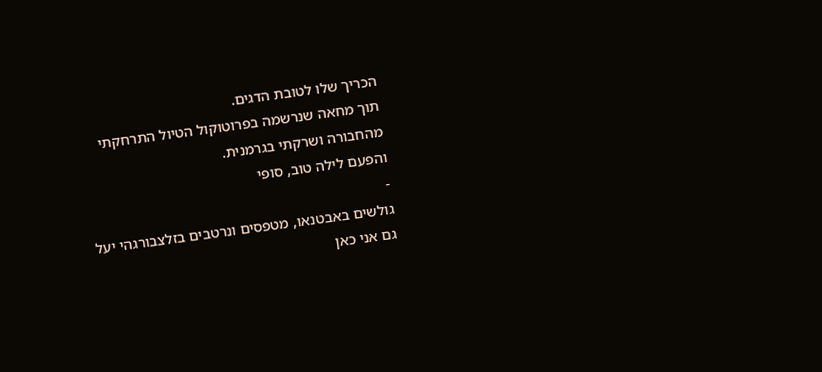הכריך שלו לטובת הדגים.
תוך מחאה שנרשמה בפרוטוקול הטיול התרחקתי מהחבורה ושרקתי בגרמנית.
והפעם לילה טוב, סופי
-
גולשים באבטנאו, מטפסים ונרטבים בזלצבורגהי יעל
גם אני כאן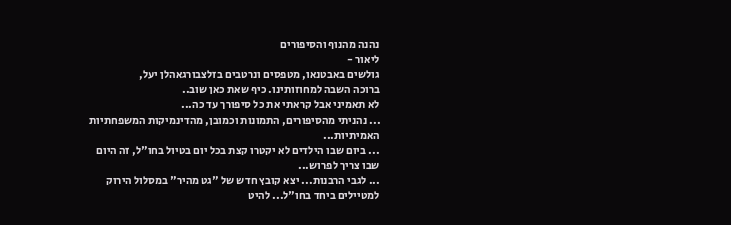נהנה מהנוף והסיפורים
ליאור -
גולשים באבטנאו, מטפסים ונרטבים בזלצבורגאהלן יעל,
ברוכה השבה למחוזותינו. כיף שאת כאן שוב..
לא תאמיני אבל קראתי את כל סיפורך עד כה...
... נהניתי מהסיפורים, התמונות וכמובן, מהדינמיקות המשפחתיות האמיתיות...
... ביום שבו הילדים לא יקטרו קצת בכל יום בטיול בחו"ל, זה היום שבו צריך לפרוש...
... לגבי הרבנות... יצא קובץ חדש של "גט מהיר" במסלול הירוק למטיילים ביחד בחו"ל... להיט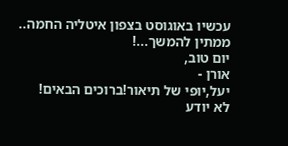עכשיו באוגוסט בצפון איטליה החמה..
ממתין להמשך...!
יום טוב,
אורן -
יעל,יופי של תיאור!ברוכים הבאים!
לא יודע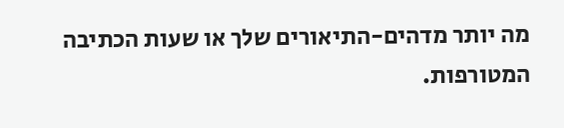מה יותר מדהים-התיאורים שלך או שעות הכתיבה המטורפות.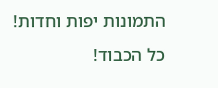התמונות יפות וחדות!
כל הכבוד!